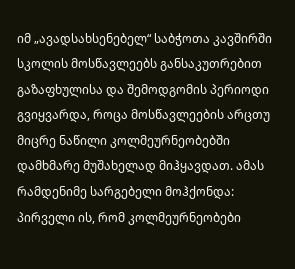იმ „ავადსახსენებელ“ საბჭოთა კავშირში სკოლის მოსწავლეებს განსაკუთრებით გაზაფხულისა და შემოდგომის პერიოდი გვიყვარდა, როცა მოსწავლეების არცთუ მიცრე ნაწილი კოლმეურნეობებში დამხმარე მუშახელად მიჰყავდათ. ამას რამდენიმე სარგებელი მოჰქონდა: პირველი ის, რომ კოლმეურნეობები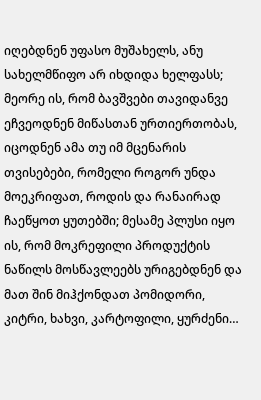იღებდნენ უფასო მუშახელს, ანუ სახელმწიფო არ იხდიდა ხელფასს; მეორე ის, რომ ბავშვები თავიდანვე ეჩვეოდნენ მიწასთან ურთიერთობას, იცოდნენ ამა თუ იმ მცენარის თვისებები, რომელი როგორ უნდა მოეკრიფათ, როდის და რანაირად ჩაეწყოთ ყუთებში; მესამე პლუსი იყო ის, რომ მოკრეფილი პროდუქტის ნაწილს მოსწავლეებს ურიგებდნენ და მათ შინ მიჰქონდათ პომიდორი, კიტრი, ხახვი, კარტოფილი, ყურძენი…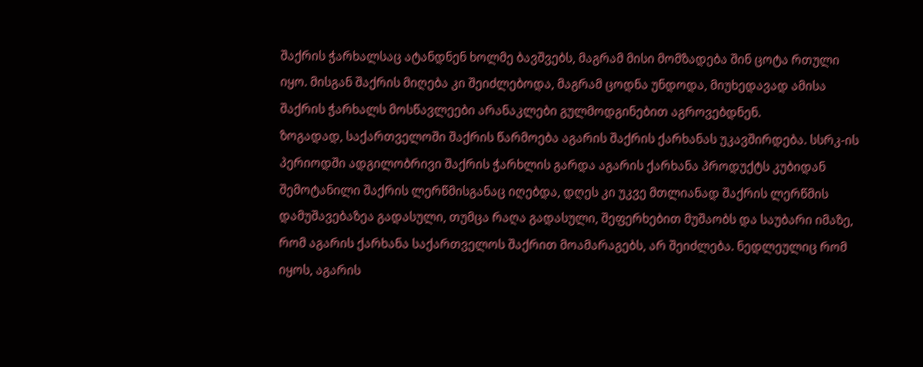შაქრის ჭარხალსაც ატანდნენ ხოლმე ბავშვებს, მაგრამ მისი მომზადება შინ ცოტა რთული იყო. მისგან შაქრის მიღება კი შეიძლებოდა, მაგრამ ცოდნა უნდოდა, მიუხედავად ამისა შაქრის ჭარხალს მოსწავლეები არანაკლები გულმოდგინებით აგროვებდნენ.
ზოგადად, საქართველოში შაქრის წარმოება აგარის შაქრის ქარხანას უკავშირდება. სსრკ-ის პერიოდში ადგილობრივი შაქრის ჭარხლის გარდა აგარის ქარხანა პროდუქტს კუბიდან შემოტანილი შაქრის ლერწმისგანაც იღებდა, დღეს კი უკვე მთლიანად შაქრის ლერწმის დამუშავებაზეა გადასული, თუმცა რაღა გადასული, შეფერხებით მუშაობს და საუბარი იმაზე, რომ აგარის ქარხანა საქართველოს შაქრით მოამარაგებს, არ შეიძლება. ნედლეულიც რომ იყოს, აგარის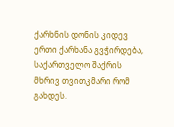ქარხნის დონის კიდევ ერთი ქარხანა გვჭირდება, საქართველო შაქრის მხრივ თვითკმარი რომ გახდეს.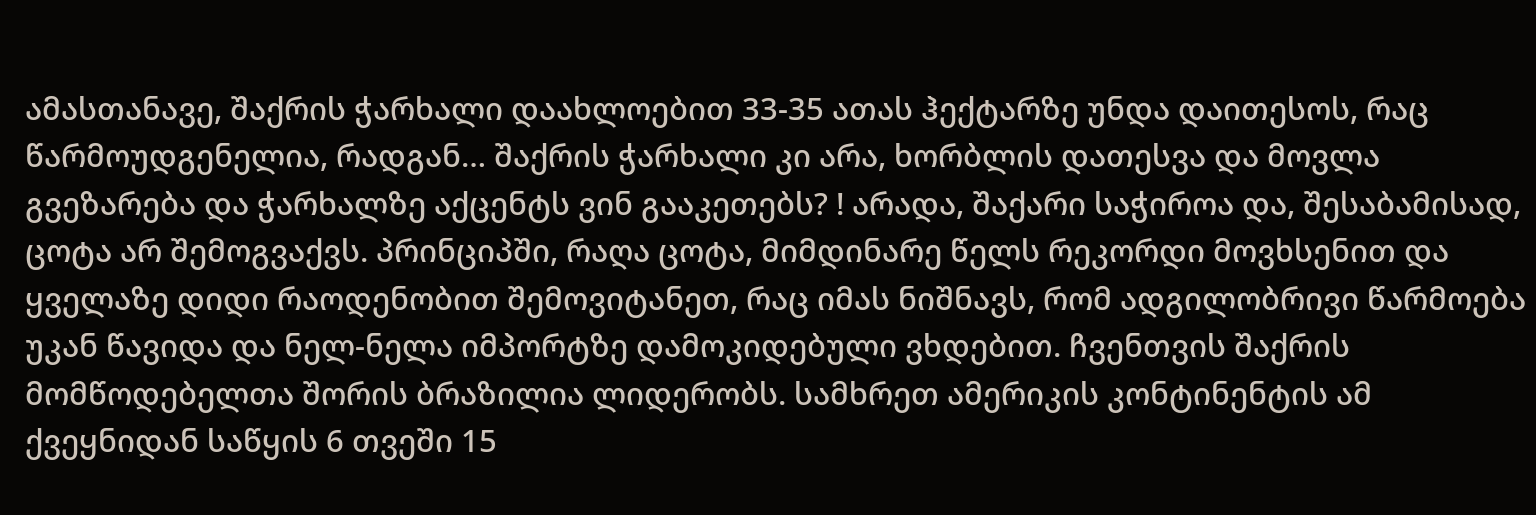ამასთანავე, შაქრის ჭარხალი დაახლოებით 33-35 ათას ჰექტარზე უნდა დაითესოს, რაც წარმოუდგენელია, რადგან… შაქრის ჭარხალი კი არა, ხორბლის დათესვა და მოვლა გვეზარება და ჭარხალზე აქცენტს ვინ გააკეთებს? ! არადა, შაქარი საჭიროა და, შესაბამისად, ცოტა არ შემოგვაქვს. პრინციპში, რაღა ცოტა, მიმდინარე წელს რეკორდი მოვხსენით და ყველაზე დიდი რაოდენობით შემოვიტანეთ, რაც იმას ნიშნავს, რომ ადგილობრივი წარმოება უკან წავიდა და ნელ-ნელა იმპორტზე დამოკიდებული ვხდებით. ჩვენთვის შაქრის მომწოდებელთა შორის ბრაზილია ლიდერობს. სამხრეთ ამერიკის კონტინენტის ამ ქვეყნიდან საწყის 6 თვეში 15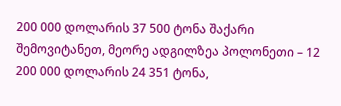200 000 დოლარის 37 500 ტონა შაქარი შემოვიტანეთ, მეორე ადგილზეა პოლონეთი – 12 200 000 დოლარის 24 351 ტონა,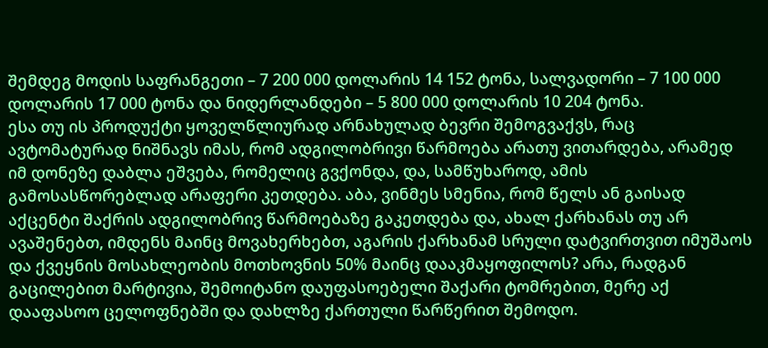შემდეგ მოდის საფრანგეთი – 7 200 000 დოლარის 14 152 ტონა, სალვადორი – 7 100 000 დოლარის 17 000 ტონა და ნიდერლანდები – 5 800 000 დოლარის 10 204 ტონა.
ესა თუ ის პროდუქტი ყოველწლიურად არნახულად ბევრი შემოგვაქვს, რაც ავტომატურად ნიშნავს იმას, რომ ადგილობრივი წარმოება არათუ ვითარდება, არამედ იმ დონეზე დაბლა ეშვება, რომელიც გვქონდა, და, სამწუხაროდ, ამის გამოსასწორებლად არაფერი კეთდება. აბა, ვინმეს სმენია, რომ წელს ან გაისად აქცენტი შაქრის ადგილობრივ წარმოებაზე გაკეთდება და, ახალ ქარხანას თუ არ ავაშენებთ, იმდენს მაინც მოვახერხებთ, აგარის ქარხანამ სრული დატვირთვით იმუშაოს და ქვეყნის მოსახლეობის მოთხოვნის 50% მაინც დააკმაყოფილოს? არა, რადგან გაცილებით მარტივია, შემოიტანო დაუფასოებელი შაქარი ტომრებით, მერე აქ დააფასოო ცელოფნებში და დახლზე ქართული წარწერით შემოდო.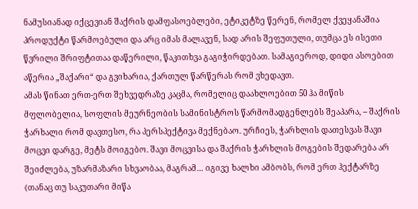ნამუსიანად იქცევიან შაქრის დამფასოებლები, ეტიკეტზე წერენ, რომელ ქვეყანაშია პროდუქტი წარმოებული და არც იმას მალავენ, სად არის შეფუთული, თუმცა ეს ისეთი წვრილი შრიფტითაა დაწერილი, წაკითხვა გაგიჭირდებათ. სამაგიეროდ, დიდი ასოებით აწერია „შაქარი“ და გვიხარია, ქართულ წარწერას რომ ვხედავთ.
ამას წინათ ერთ-ერთ შეხვედრაზე კაცმა, რომელიც დაახლოებით 50 ჰა მიწის მფლობელია, სოფლის მეურნეობის სამინისტროს წარმომადგენლებს შეაპარა, – შაქრის ჭარხალი რომ დავთესო, რა პერსპექტივა მექნებაო. ურჩიეს, ჭარხლის დათესვას შავი მოცვი დარგე, მეტს მოიგებო. შავი მოცვისა და შაქრის ჭარხლის მოგების შედარება არ შეიძლება, უზარმაზარი სხვაობაა, მაგრამ… იგივე ხალხი ამბობს, რომ ერთ ჰექტარზე (თანაც თუ საკუთარი მიწა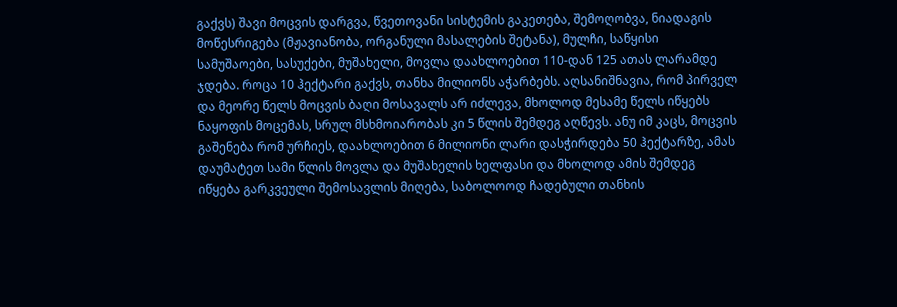გაქვს) შავი მოცვის დარგვა, წვეთოვანი სისტემის გაკეთება, შემოღობვა, ნიადაგის მოწესრიგება (მჟავიანობა, ორგანული მასალების შეტანა), მულჩი, საწყისი სამუშაოები, სასუქები, მუშახელი, მოვლა დაახლოებით 110-დან 125 ათას ლარამდე ჯდება. როცა 10 ჰექტარი გაქვს, თანხა მილიონს აჭარბებს. აღსანიშნავია, რომ პირველ და მეორე წელს მოცვის ბაღი მოსავალს არ იძლევა, მხოლოდ მესამე წელს იწყებს ნაყოფის მოცემას, სრულ მსხმოიარობას კი 5 წლის შემდეგ აღწევს. ანუ იმ კაცს, მოცვის გაშენება რომ ურჩიეს, დაახლოებით 6 მილიონი ლარი დასჭირდება 50 ჰექტარზე, ამას დაუმატეთ სამი წლის მოვლა და მუშახელის ხელფასი და მხოლოდ ამის შემდეგ იწყება გარკვეული შემოსავლის მიღება, საბოლოოდ ჩადებული თანხის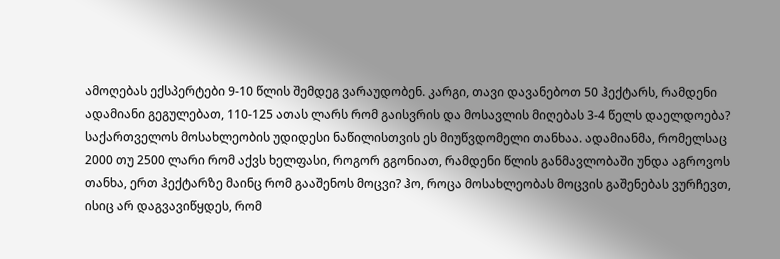ამოღებას ექსპერტები 9-10 წლის შემდეგ ვარაუდობენ. კარგი, თავი დავანებოთ 50 ჰექტარს, რამდენი ადამიანი გეგულებათ, 110-125 ათას ლარს რომ გაისვრის და მოსავლის მიღებას 3-4 წელს დაელდოება? საქართველოს მოსახლეობის უდიდესი ნაწილისთვის ეს მიუწვდომელი თანხაა. ადამიანმა, რომელსაც 2000 თუ 2500 ლარი რომ აქვს ხელფასი, როგორ გგონიათ, რამდენი წლის განმავლობაში უნდა აგროვოს თანხა, ერთ ჰექტარზე მაინც რომ გააშენოს მოცვი? ჰო, როცა მოსახლეობას მოცვის გაშენებას ვურჩევთ, ისიც არ დაგვავიწყდეს, რომ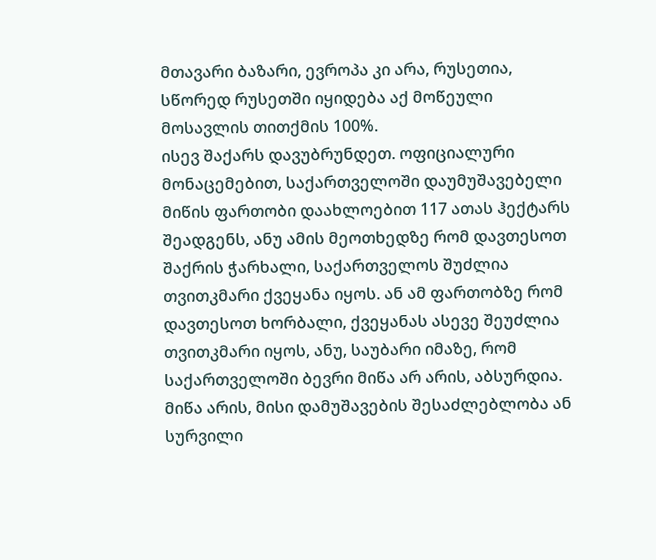მთავარი ბაზარი, ევროპა კი არა, რუსეთია, სწორედ რუსეთში იყიდება აქ მოწეული მოსავლის თითქმის 100%.
ისევ შაქარს დავუბრუნდეთ. ოფიციალური მონაცემებით, საქართველოში დაუმუშავებელი მიწის ფართობი დაახლოებით 117 ათას ჰექტარს შეადგენს, ანუ ამის მეოთხედზე რომ დავთესოთ შაქრის ჭარხალი, საქართველოს შუძლია თვითკმარი ქვეყანა იყოს. ან ამ ფართობზე რომ დავთესოთ ხორბალი, ქვეყანას ასევე შეუძლია თვითკმარი იყოს, ანუ, საუბარი იმაზე, რომ საქართველოში ბევრი მიწა არ არის, აბსურდია. მიწა არის, მისი დამუშავების შესაძლებლობა ან სურვილი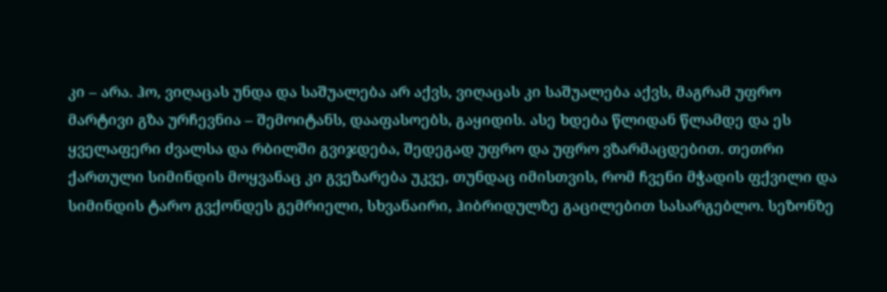კი – არა. ჰო, ვიღაცას უნდა და საშუალება არ აქვს, ვიღაცას კი საშუალება აქვს, მაგრამ უფრო მარტივი გზა ურჩევნია – შემოიტანს, დააფასოებს, გაყიდის. ასე ხდება წლიდან წლამდე და ეს ყველაფერი ძვალსა და რბილში გვიჯდება, შედეგად უფრო და უფრო ვზარმაცდებით. თეთრი ქართული სიმინდის მოყვანაც კი გვეზარება უკვე, თუნდაც იმისთვის, რომ ჩვენი მჭადის ფქვილი და სიმინდის ტარო გვქონდეს გემრიელი, სხვანაირი, ჰიბრიდულზე გაცილებით სასარგებლო. სეზონზე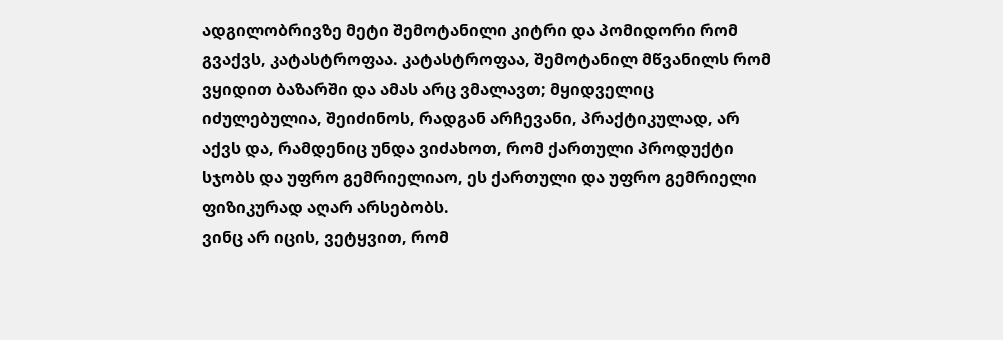ადგილობრივზე მეტი შემოტანილი კიტრი და პომიდორი რომ გვაქვს, კატასტროფაა. კატასტროფაა, შემოტანილ მწვანილს რომ ვყიდით ბაზარში და ამას არც ვმალავთ; მყიდველიც იძულებულია, შეიძინოს, რადგან არჩევანი, პრაქტიკულად, არ აქვს და, რამდენიც უნდა ვიძახოთ, რომ ქართული პროდუქტი სჯობს და უფრო გემრიელიაო, ეს ქართული და უფრო გემრიელი ფიზიკურად აღარ არსებობს.
ვინც არ იცის, ვეტყვით, რომ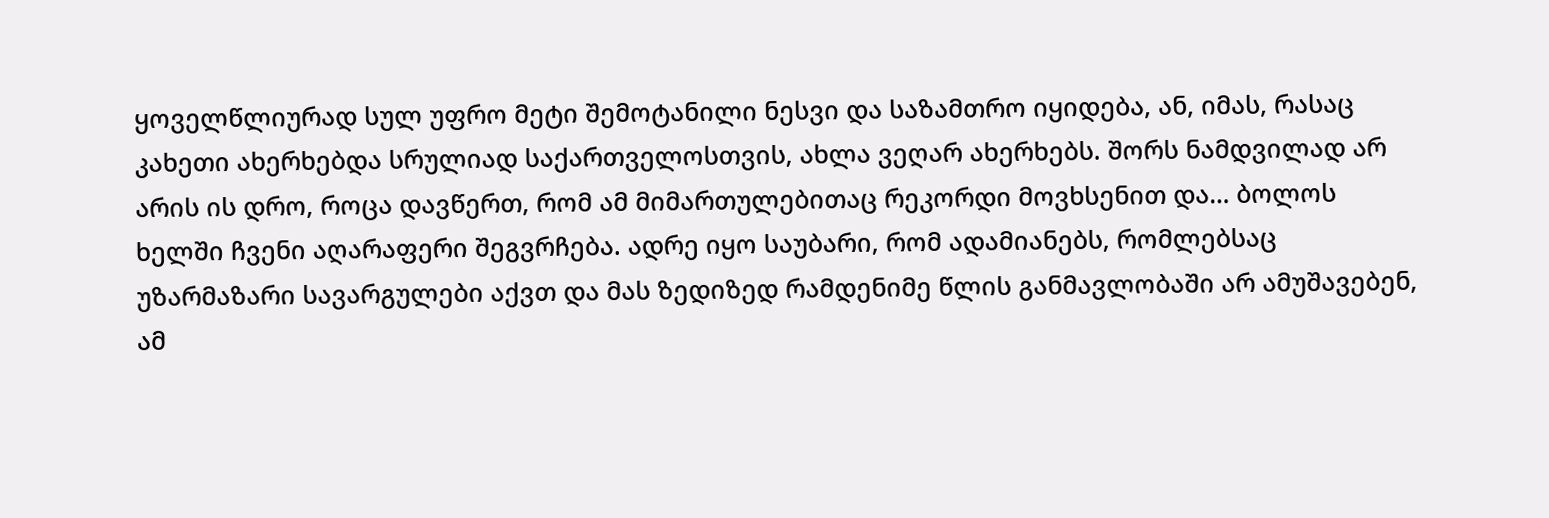ყოველწლიურად სულ უფრო მეტი შემოტანილი ნესვი და საზამთრო იყიდება, ან, იმას, რასაც კახეთი ახერხებდა სრულიად საქართველოსთვის, ახლა ვეღარ ახერხებს. შორს ნამდვილად არ არის ის დრო, როცა დავწერთ, რომ ამ მიმართულებითაც რეკორდი მოვხსენით და… ბოლოს ხელში ჩვენი აღარაფერი შეგვრჩება. ადრე იყო საუბარი, რომ ადამიანებს, რომლებსაც უზარმაზარი სავარგულები აქვთ და მას ზედიზედ რამდენიმე წლის განმავლობაში არ ამუშავებენ, ამ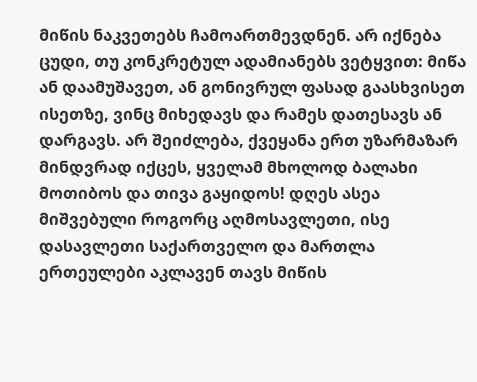მიწის ნაკვეთებს ჩამოართმევდნენ. არ იქნება ცუდი, თუ კონკრეტულ ადამიანებს ვეტყვით: მიწა ან დაამუშავეთ, ან გონივრულ ფასად გაასხვისეთ ისეთზე, ვინც მიხედავს და რამეს დათესავს ან დარგავს. არ შეიძლება, ქვეყანა ერთ უზარმაზარ მინდვრად იქცეს, ყველამ მხოლოდ ბალახი მოთიბოს და თივა გაყიდოს! დღეს ასეა მიშვებული როგორც აღმოსავლეთი, ისე დასავლეთი საქართველო და მართლა ერთეულები აკლავენ თავს მიწის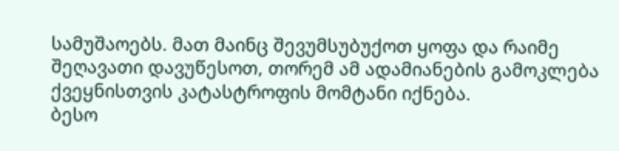სამუშაოებს. მათ მაინც შევუმსუბუქოთ ყოფა და რაიმე შეღავათი დავუწესოთ, თორემ ამ ადამიანების გამოკლება ქვეყნისთვის კატასტროფის მომტანი იქნება.
ბესო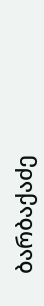ბარბაქაძე